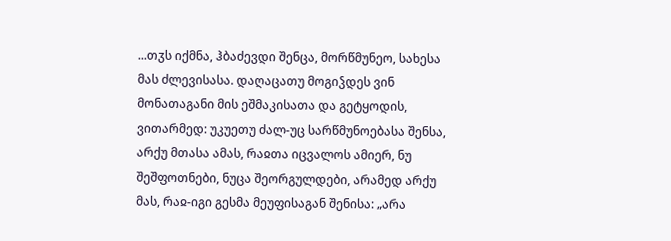...თჳს იქმნა, ჰბაძევდი შენცა, მორწმუნეო, სახესა მას ძლევისასა. დაღაცათუ მოგიჴდეს ვინ მონათაგანი მის ეშმაკისათა და გეტყოდის, ვითარმედ: უკუეთუ ძალ-უც სარწმუნოებასა შენსა, არქუ მთასა ამას, რაჲთა იცვალოს ამიერ, ნუ შეშფოთნები, ნუცა შეორგულდები, არამედ არქუ მას, რაჲ-იგი გესმა მეუფისაგან შენისა: „არა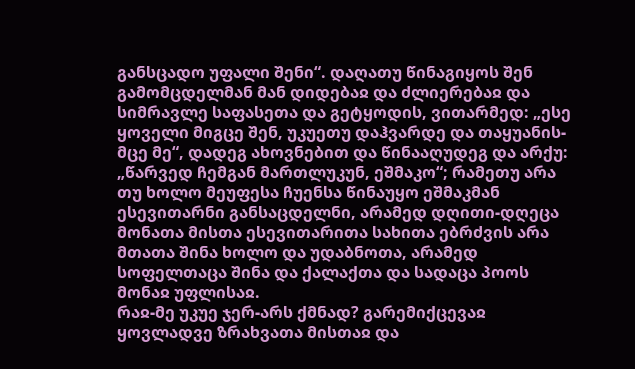განსცადო უფალი შენი“. დაღათუ წინაგიყოს შენ გამომცდელმან მან დიდებაჲ და ძლიერებაჲ და სიმრავლე საფასეთა და გეტყოდის, ვითარმედ: „ესე ყოველი მიგცე შენ, უკუეთუ დაჰვარდე და თაყუანის-მცე მე“, დადეგ ახოვნებით და წინააღუდეგ და არქუ: „წარვედ ჩემგან მართლუკუნ, ეშმაკო“; რამეთუ არა თუ ხოლო მეუფესა ჩუენსა წინაუყო ეშმაკმან ესევითარნი განსაცდელნი, არამედ დღითი-დღეცა მონათა მისთა ესევითარითა სახითა ებრძვის არა მთათა შინა ხოლო და უდაბნოთა, არამედ სოფელთაცა შინა და ქალაქთა და სადაცა პოოს მონაჲ უფლისაჲ.
რაჲ-მე უკუე ჯერ-არს ქმნად? გარემიქცევაჲ ყოვლადვე ზრახვათა მისთაჲ და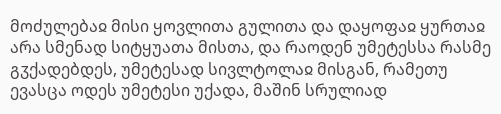მოძულებაჲ მისი ყოვლითა გულითა და დაყოფაჲ ყურთაჲ არა სმენად სიტყუათა მისთა, და რაოდენ უმეტესსა რასმე გჳქადებდეს, უმეტესად სივლტოლაჲ მისგან, რამეთუ ევასცა ოდეს უმეტესი უქადა, მაშინ სრულიად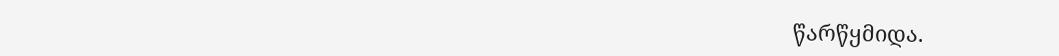წარწყმიდა.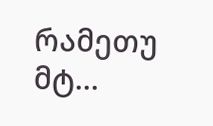რამეთუ მტ...